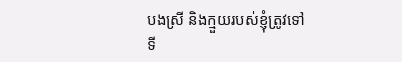បងស្រី និងក្មួយរបស់ខ្ញុំត្រូវទៅទី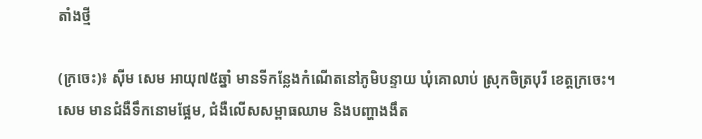តាំងថ្មី

(ក្រចេះ)៖ ស៊ីម សេម អាយុ៧៥ឆ្នាំ មានទីកន្លែងកំណើតនៅភូមិបន្ទាយ ឃុំគោលាប់ ស្រុកចិត្របុរី ខេត្តក្រចេះ។ សេម មានជំងឺទឹកនោមផ្អែម, ជំងឺលើសសម្ពាធឈាម និងបញ្ហាងងឹត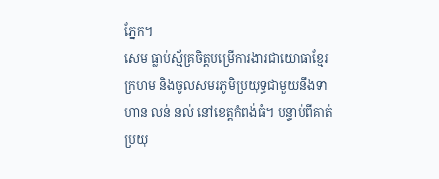ភ្នែក។
សេម ធ្លាប់ស្ម័គ្រចិត្តបម្រើការងារជាយោធាខ្មែរក្រហម និងចូលសមរភូមិប្រយុទ្ធជាមួយនឹងទាហាន លន់ នល់ នៅខេត្តកំពង់ធំ។ បន្ទាប់ពីគាត់ប្រយុ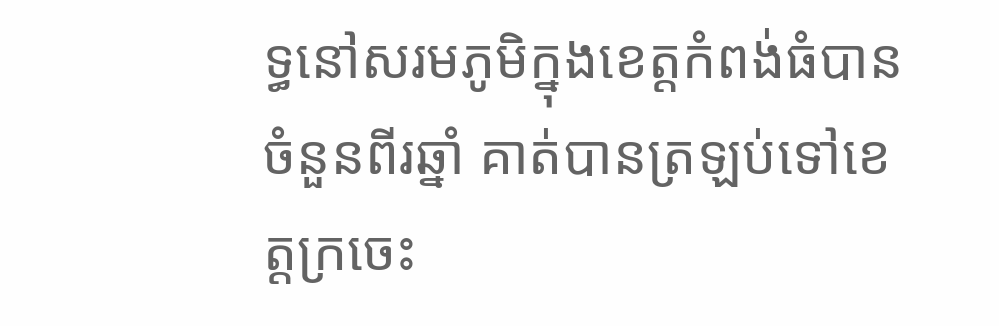ទ្ធនៅសរមភូមិក្នុងខេត្តកំពង់ធំបានចំនួនពីរឆ្នាំ គាត់បានត្រឡប់ទៅខេត្តក្រចេះ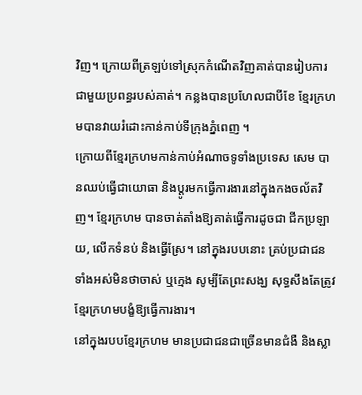វិញ។ ក្រោយពីត្រឡប់ទៅស្រុកកំណើតវិញគាត់បានរៀបការជាមួយប្រពន្ធរបស់គាត់។ កន្លងបានប្រហែលជាបីខែ ខ្មែរក្រហមបានវាយរំដោះកាន់កាប់ទីក្រុងភ្នំពេញ ។
ក្រោយពីខ្មែរក្រហមកាន់កាប់អំណាចទូទាំងប្រទេស សេម បានឈប់ធ្វើជាយោធា និងប្ដូរមកធ្វើការងារនៅក្នុងកងចល័តវិញ។ ខ្មែរក្រហម បានចាត់តាំងឱ្យគាត់ធ្វើការដូចជា ជីកប្រឡាយ, លើកទំនប់ និងធ្វើស្រែ។ នៅក្នុងរបបនោះ គ្រប់ប្រជាជនទាំងអស់មិនថាចាស់ ឬក្មេង សូម្បីតែព្រះសង្ឃ សុទ្ធសឹងតែត្រូវខ្មែរក្រហមបង្ខំឱ្យធ្វើការងារ។
នៅក្នុងរបបខ្មែរក្រហម មានប្រជាជនជាច្រើនមានជំងឺ និងស្លា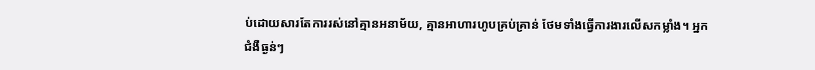ប់ដោយសារតែការរស់នៅគ្មានអនាម័យ, គ្មានអាហារហូបគ្រប់គ្រាន់ ថែមទាំងធ្វើការងារលើសកម្លាំង។ អ្នកជំងឺធ្ងន់ៗ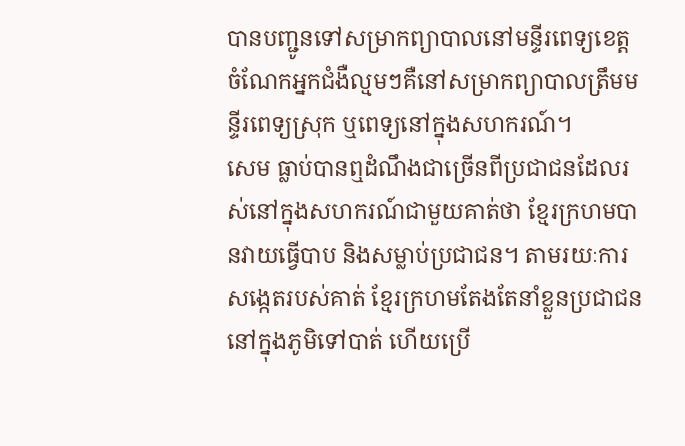បានបញ្ជូនទៅសម្រាកព្យាបាលនៅមន្ទីរពេទ្យខេត្ត ចំណែកអ្នកជំងឺល្មមៗគឺនៅសម្រាកព្យាបាលត្រឹមមន្ទីរពេទ្យស្រុក ឬពេទ្យនៅក្នុងសហករណ៍។
សេម ធ្លាប់បានឮដំណឹងជាច្រើនពីប្រជាជនដែលរស់នៅក្នុងសហករណ៍ជាមួយគាត់ថា ខ្មែរក្រហមបានវាយធ្វើបាប និងសម្លាប់ប្រជាជន។ តាមរយៈការសង្កេតរបស់គាត់ ខ្មែរក្រហមតែងតែនាំខ្លួនប្រជាជននៅក្នុងភូមិទៅបាត់ ហើយប្រើ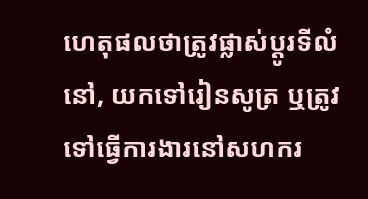ហេតុផលថាត្រូវផ្លាស់ប្ដូរទីលំនៅ, យកទៅរៀនសូត្រ ឬត្រូវទៅធ្វើការងារនៅសហករ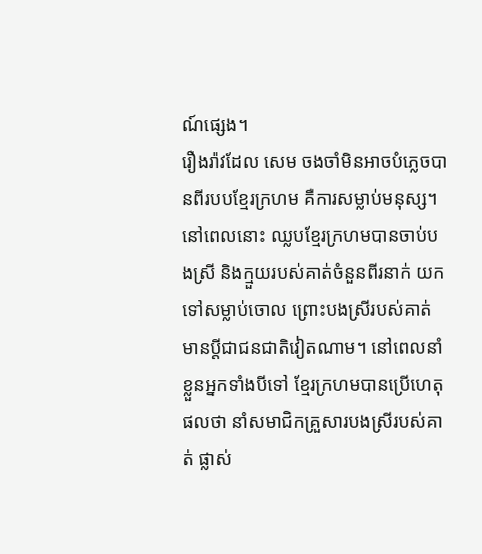ណ៍ផ្សេង។
រឿងរ៉ាវដែល សេម ចងចាំមិនអាចបំភ្លេចបានពីរបបខ្មែរក្រហម គឺការសម្លាប់មនុស្ស។ នៅពេលនោះ ឈ្លបខ្មែរក្រហមបានចាប់បងស្រី និងក្មួយរបស់គាត់ចំនួនពីរនាក់ យកទៅសម្លាប់ចោល ព្រោះបងស្រីរបស់គាត់មានប្ដីជាជនជាតិវៀតណាម។ នៅពេលនាំខ្លួនអ្នកទាំងបីទៅ ខ្មែរក្រហមបានប្រើហេតុផលថា នាំសមាជិកគ្រួសារបងស្រីរបស់គាត់ ផ្លាស់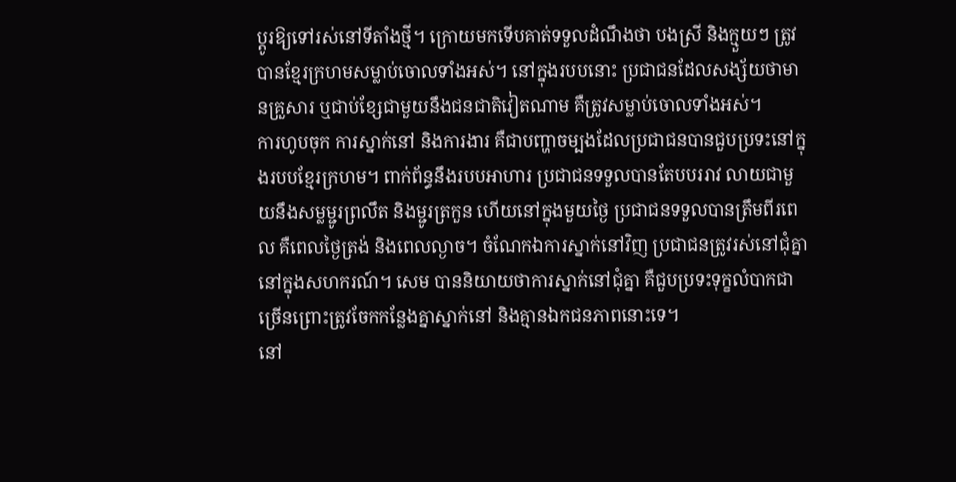ប្ដូរឱ្យទៅរស់នៅទីតាំងថ្មី។ ក្រោយមកទើបគាត់ទទួលដំណឹងថា បងស្រី និងក្មួយៗ ត្រូវបានខ្មែរក្រហមសម្លាប់ចោលទាំងអស់។ នៅក្នុងរបបនោះ ប្រជាជនដែលសង្ស័យថាមានគ្រួសារ ឬជាប់ខ្សែជាមួយនឹងជនជាតិវៀតណាម គឺត្រូវសម្លាប់ចោលទាំងអស់។
ការហូបចុក ការស្នាក់នៅ និងការងារ គឺជាបញ្ហាចម្បងដែលប្រជាជនបានជួបប្រទះនៅក្នុងរបបខ្មែរក្រហម។ ពាក់ព័ន្ធនឹងរបបអាហារ ប្រជាជនទទួលបានតែបបររាវ លាយជាមួយនឹងសម្លម្ជូរព្រលឹត និងម្ជូរត្រកួន ហើយនៅក្នុងមួយថ្ងៃ ប្រជាជនទទួលបានត្រឹមពីរពេល គឺពេលថ្ងៃត្រង់ និងពេលល្ងាច។ ចំណែកឯការស្នាក់នៅវិញ ប្រជាជនត្រូវរស់នៅជុំគ្នានៅក្នុងសហករណ៍។ សេម បាននិយាយថាការស្នាក់នៅជុំគ្នា គឺជួបប្រទះទុក្ខលំបាកជាច្រើនព្រោះត្រូវចែកកន្លែងគ្នាស្នាក់នៅ និងគ្មានឯកជនភាពនោះទេ។
នៅ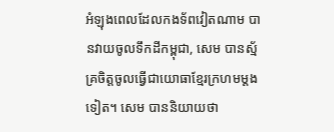អំឡុងពេលដែលកងទ័ពវៀតណាម បានវាយចូលទឹកដីកម្ពុជា, សេម បានស្ម័គ្រចិត្តចូលធ្វើជាយោធាខ្មែរក្រហមម្ដងទៀត។ សេម បាននិយាយថា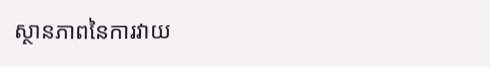ស្ថានភាពនៃការវាយ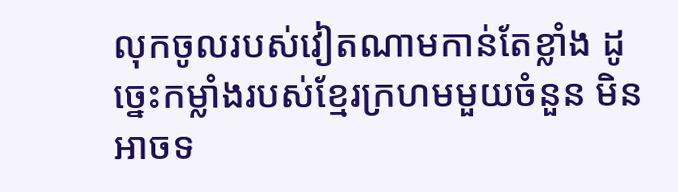លុកចូលរបស់វៀតណាមកាន់តែខ្លាំង ដូច្នេះកម្លាំងរបស់ខ្មែរក្រហមមួយចំនួន មិនអាចទ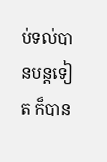ប់ទល់បានបន្តទៀត ក៏បាន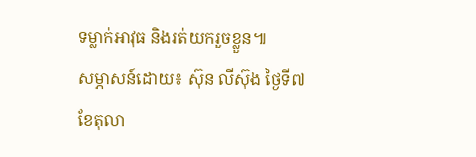ទម្លាក់អាវុធ និងរត់យករួចខ្លួន៕
សម្ភាសន៍ដោយ៖ ស៊ុន លីស៊ុង ថ្ងៃទី៧ ខែតុលា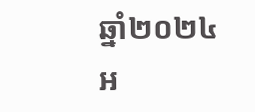ឆ្នាំ២០២៤
អ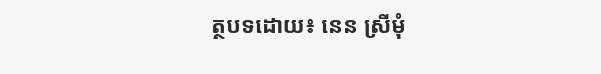ត្ថបទដោយ៖ នេន ស្រីមុំ